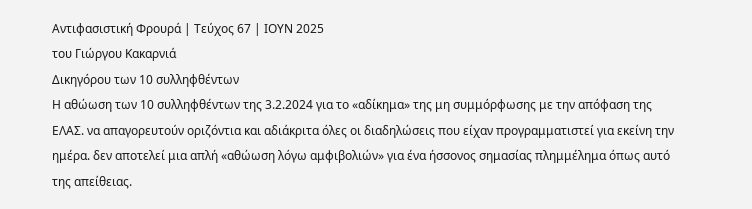Αντιφασιστική Φρουρά | Τεύχος 67 | ΙΟΥΝ 2025
του Γιώργου Κακαρνιά
Δικηγόρου των 10 συλληφθέντων
Η αθώωση των 10 συλληφθέντων της 3.2.2024 για το «αδίκημα» της μη συμμόρφωσης με την απόφαση της ΕΛΑΣ. να απαγορευτούν οριζόντια και αδιάκριτα όλες οι διαδηλώσεις που είχαν προγραμματιστεί για εκείνη την ημέρα. δεν αποτελεί μια απλή «αθώωση λόγω αμφιβολιών» για ένα ήσσονος σημασίας πλημμέλημα όπως αυτό της απείθειας.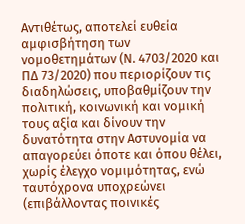Αντιθέτως, αποτελεί ευθεία αμφισβήτηση των νομοθετημάτων (Ν. 4703/2020 και ΠΔ 73/2020) που περιορίζουν τις διαδηλώσεις, υποβαθμίζουν την πολιτική, κοινωνική και νομική τους αξία και δίνουν την δυνατότητα στην Αστυνομία να απαγορεύει όποτε και όπου θέλει, χωρίς έλεγχο νομιμότητας, ενώ ταυτόχρονα υποχρεώνει (επιβάλλοντας ποινικές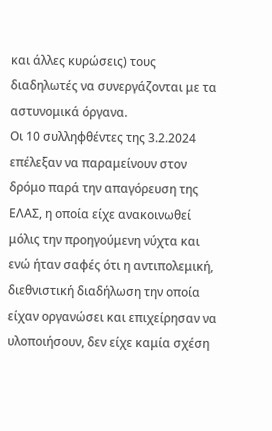και άλλες κυρώσεις) τους διαδηλωτές να συνεργάζονται με τα αστυνομικά όργανα.
Οι 10 συλληφθέντες της 3.2.2024 επέλεξαν να παραμείνουν στον δρόμο παρά την απαγόρευση της ΕΛΑΣ, η οποία είχε ανακοινωθεί μόλις την προηγούμενη νύχτα και ενώ ήταν σαφές ότι η αντιπολεμική, διεθνιστική διαδήλωση την οποία είχαν οργανώσει και επιχείρησαν να υλοποιήσουν, δεν είχε καμία σχέση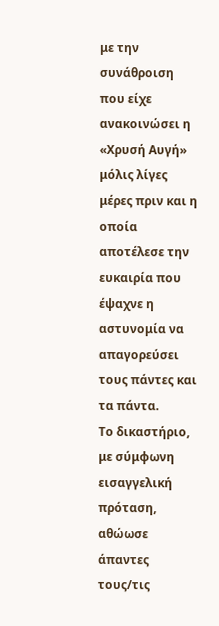με την συνάθροιση που είχε ανακοινώσει η «Χρυσή Αυγή» μόλις λίγες μέρες πριν και η οποία αποτέλεσε την ευκαιρία που έψαχνε η αστυνομία να απαγορεύσει τους πάντες και τα πάντα.
Το δικαστήριο, με σύμφωνη εισαγγελική πρόταση, αθώωσε άπαντες τους/τις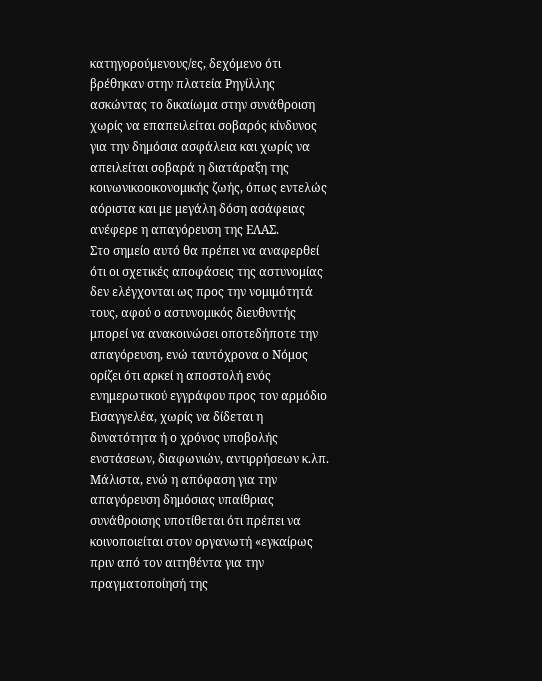κατηγορούμενους/ες, δεχόμενο ότι βρέθηκαν στην πλατεία Ρηγίλλης ασκώντας το δικαίωμα στην συνάθροιση χωρίς να επαπειλείται σοβαρός κίνδυνος για την δημόσια ασφάλεια και χωρίς να απειλείται σοβαρά η διατάραξη της κοινωνικοοικονομικής ζωής, όπως εντελώς αόριστα και με μεγάλη δόση ασάφειας ανέφερε η απαγόρευση της ΕΛΑΣ.
Στο σημείο αυτό θα πρέπει να αναφερθεί ότι οι σχετικές αποφάσεις της αστυνομίας δεν ελέγχονται ως προς την νομιμότητά τους, αφού ο αστυνομικός διευθυντής μπορεί να ανακοινώσει οποτεδήποτε την απαγόρευση, ενώ ταυτόχρονα ο Νόμος ορίζει ότι αρκεί η αποστολή ενός ενημερωτικού εγγράφου προς τον αρμόδιο Εισαγγελέα, χωρίς να δίδεται η δυνατότητα ή ο χρόνος υποβολής ενστάσεων, διαφωνιών, αντιρρήσεων κ.λπ. Μάλιστα, ενώ η απόφαση για την απαγόρευση δημόσιας υπαίθριας συνάθροισης υποτίθεται ότι πρέπει να κοινοποιείται στον οργανωτή «εγκαίρως πριν από τον αιτηθέντα για την πραγματοποίησή της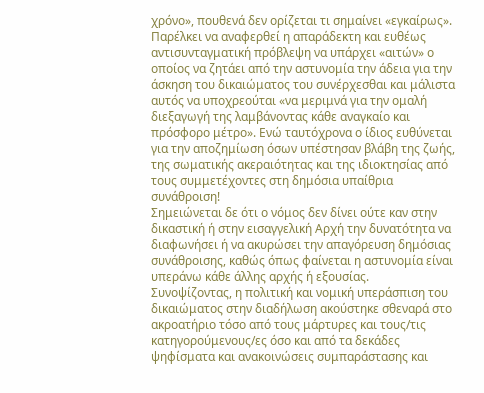χρόνο», πουθενά δεν ορίζεται τι σημαίνει «εγκαίρως».
Παρέλκει να αναφερθεί η απαράδεκτη και ευθέως αντισυνταγματική πρόβλεψη να υπάρχει «αιτών» ο οποίος να ζητάει από την αστυνομία την άδεια για την άσκηση του δικαιώματος του συνέρχεσθαι και μάλιστα αυτός να υποχρεούται «να μεριμνά για την ομαλή διεξαγωγή της λαμβάνοντας κάθε αναγκαίο και πρόσφορο μέτρο». Ενώ ταυτόχρονα ο ίδιος ευθύνεται για την αποζημίωση όσων υπέστησαν βλάβη της ζωής, της σωματικής ακεραιότητας και της ιδιοκτησίας από τους συμμετέχοντες στη δημόσια υπαίθρια συνάθροιση!
Σημειώνεται δε ότι ο νόμος δεν δίνει ούτε καν στην δικαστική ή στην εισαγγελική Αρχή την δυνατότητα να διαφωνήσει ή να ακυρώσει την απαγόρευση δημόσιας συνάθροισης, καθώς όπως φαίνεται η αστυνομία είναι υπεράνω κάθε άλλης αρχής ή εξουσίας.
Συνοψίζοντας, η πολιτική και νομική υπεράσπιση του δικαιώματος στην διαδήλωση ακούστηκε σθεναρά στο ακροατήριο τόσο από τους μάρτυρες και τους/τις κατηγορούμενους/ες όσο και από τα δεκάδες ψηφίσματα και ανακοινώσεις συμπαράστασης και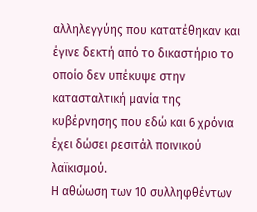αλληλεγγύης που κατατέθηκαν και έγινε δεκτή από το δικαστήριο το οποίο δεν υπέκυψε στην κατασταλτική μανία της κυβέρνησης που εδώ και 6 χρόνια έχει δώσει ρεσιτάλ ποινικού λαϊκισμού.
Η αθώωση των 10 συλληφθέντων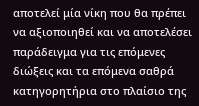αποτελεί μία νίκη που θα πρέπει να αξιοποιηθεί και να αποτελέσει παράδειγμα για τις επόμενες διώξεις και τα επόμενα σαθρά κατηγορητήρια στο πλαίσιο της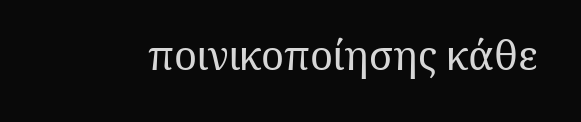ποινικοποίησης κάθε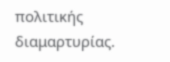πολιτικής διαμαρτυρίας.